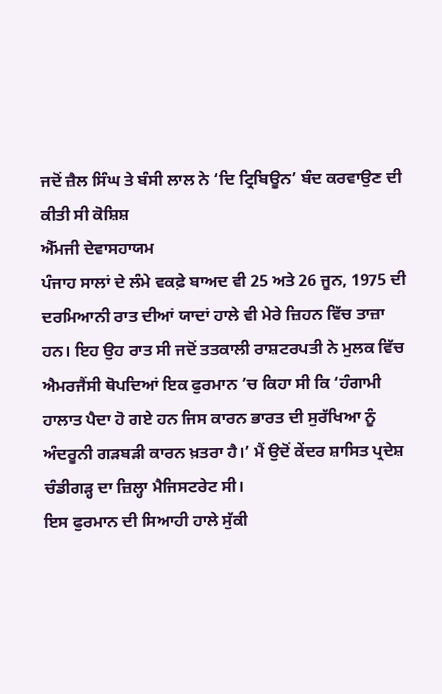ਜਦੋਂ ਜ਼ੈਲ ਸਿੰਘ ਤੇ ਬੰਸੀ ਲਾਲ ਨੇ ‘ਦਿ ਟ੍ਰਿਬਿਊਨ’ ਬੰਦ ਕਰਵਾਉਣ ਦੀ ਕੀਤੀ ਸੀ ਕੋਸ਼ਿਸ਼
ਐੱਮਜੀ ਦੇਵਾਸਹਾਯਮ
ਪੰਜਾਹ ਸਾਲਾਂ ਦੇ ਲੰਮੇ ਵਕਫ਼ੇ ਬਾਅਦ ਵੀ 25 ਅਤੇ 26 ਜੂਨ, 1975 ਦੀ ਦਰਮਿਆਨੀ ਰਾਤ ਦੀਆਂ ਯਾਦਾਂ ਹਾਲੇ ਵੀ ਮੇਰੇ ਜ਼ਿਹਨ ਵਿੱਚ ਤਾਜ਼ਾ ਹਨ। ਇਹ ਉਹ ਰਾਤ ਸੀ ਜਦੋਂ ਤਤਕਾਲੀ ਰਾਸ਼ਟਰਪਤੀ ਨੇ ਮੁਲਕ ਵਿੱਚ ਐਮਰਜੈਂਸੀ ਥੋਪਦਿਆਂ ਇਕ ਫੁਰਮਾਨ ’ਚ ਕਿਹਾ ਸੀ ਕਿ ‘ਹੰਗਾਮੀ ਹਾਲਾਤ ਪੈਦਾ ਹੋ ਗਏ ਹਨ ਜਿਸ ਕਾਰਨ ਭਾਰਤ ਦੀ ਸੁਰੱਖਿਆ ਨੂੰ ਅੰਦਰੂਨੀ ਗੜਬੜੀ ਕਾਰਨ ਖ਼ਤਰਾ ਹੈ।’ ਮੈਂ ਉਦੋਂ ਕੇਂਦਰ ਸ਼ਾਸਿਤ ਪ੍ਰਦੇਸ਼ ਚੰਡੀਗੜ੍ਹ ਦਾ ਜ਼ਿਲ੍ਹਾ ਮੈਜਿਸਟਰੇਟ ਸੀ।
ਇਸ ਫੁਰਮਾਨ ਦੀ ਸਿਆਹੀ ਹਾਲੇ ਸੁੱਕੀ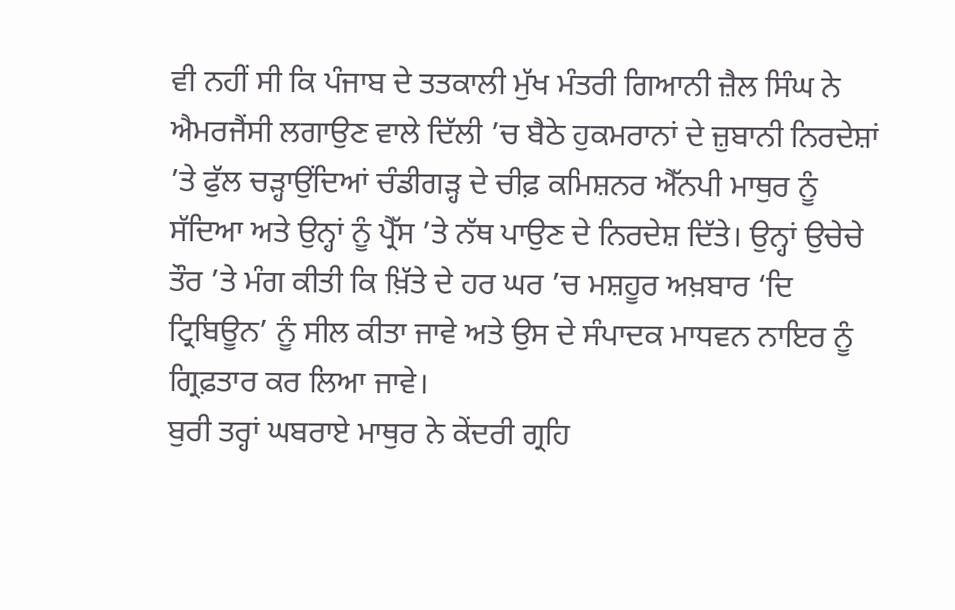ਵੀ ਨਹੀਂ ਸੀ ਕਿ ਪੰਜਾਬ ਦੇ ਤਤਕਾਲੀ ਮੁੱਖ ਮੰਤਰੀ ਗਿਆਨੀ ਜ਼ੈਲ ਸਿੰਘ ਨੇ ਐਮਰਜੈਂਸੀ ਲਗਾਉਣ ਵਾਲੇ ਦਿੱਲੀ ’ਚ ਬੈਠੇ ਹੁਕਮਰਾਨਾਂ ਦੇ ਜ਼ੁਬਾਨੀ ਨਿਰਦੇਸ਼ਾਂ ’ਤੇ ਫੁੱਲ ਚੜ੍ਹਾਉਂਦਿਆਂ ਚੰਡੀਗੜ੍ਹ ਦੇ ਚੀਫ਼ ਕਮਿਸ਼ਨਰ ਐੱਨਪੀ ਮਾਥੁਰ ਨੂੰ ਸੱਦਿਆ ਅਤੇ ਉਨ੍ਹਾਂ ਨੂੰ ਪ੍ਰੈੱਸ ’ਤੇ ਨੱਥ ਪਾਉਣ ਦੇ ਨਿਰਦੇਸ਼ ਦਿੱਤੇ। ਉਨ੍ਹਾਂ ਉਚੇਚੇ ਤੌਰ ’ਤੇ ਮੰਗ ਕੀਤੀ ਕਿ ਖ਼ਿੱਤੇ ਦੇ ਹਰ ਘਰ ’ਚ ਮਸ਼ਹੂਰ ਅਖ਼ਬਾਰ ‘ਦਿ ਟ੍ਰਿਬਿਊਨ’ ਨੂੰ ਸੀਲ ਕੀਤਾ ਜਾਵੇ ਅਤੇ ਉਸ ਦੇ ਸੰਪਾਦਕ ਮਾਧਵਨ ਨਾਇਰ ਨੂੰ ਗ੍ਰਿਫ਼ਤਾਰ ਕਰ ਲਿਆ ਜਾਵੇ।
ਬੁਰੀ ਤਰ੍ਹਾਂ ਘਬਰਾਏ ਮਾਥੁਰ ਨੇ ਕੇਂਦਰੀ ਗ੍ਰਹਿ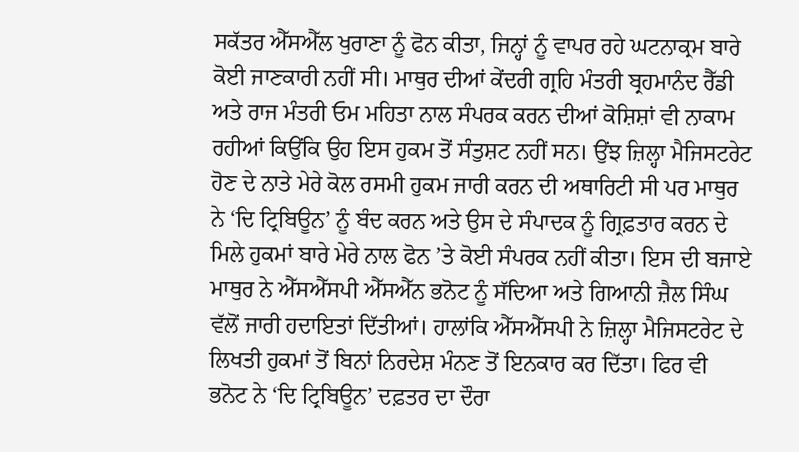ਸਕੱਤਰ ਐੱਸਐੱਲ ਖੁਰਾਣਾ ਨੂੰ ਫੋਨ ਕੀਤਾ, ਜਿਨ੍ਹਾਂ ਨੂੰ ਵਾਪਰ ਰਹੇ ਘਟਨਾਕ੍ਰਮ ਬਾਰੇ ਕੋਈ ਜਾਣਕਾਰੀ ਨਹੀਂ ਸੀ। ਮਾਥੁਰ ਦੀਆਂ ਕੇਂਦਰੀ ਗ੍ਰਹਿ ਮੰਤਰੀ ਬ੍ਰਹਮਾਨੰਦ ਰੈੱਡੀ ਅਤੇ ਰਾਜ ਮੰਤਰੀ ਓਮ ਮਹਿਤਾ ਨਾਲ ਸੰਪਰਕ ਕਰਨ ਦੀਆਂ ਕੋਸ਼ਿਸ਼ਾਂ ਵੀ ਨਾਕਾਮ ਰਹੀਆਂ ਕਿਉਂਕਿ ਉਹ ਇਸ ਹੁਕਮ ਤੋਂ ਸੰਤੁਸ਼ਟ ਨਹੀਂ ਸਨ। ਉਂਝ ਜ਼ਿਲ੍ਹਾ ਮੈਜਿਸਟਰੇਟ ਹੋਣ ਦੇ ਨਾਤੇ ਮੇਰੇ ਕੋਲ ਰਸਮੀ ਹੁਕਮ ਜਾਰੀ ਕਰਨ ਦੀ ਅਥਾਰਿਟੀ ਸੀ ਪਰ ਮਾਥੁਰ ਨੇ ‘ਦਿ ਟ੍ਰਿਬਿਊਨ’ ਨੂੰ ਬੰਦ ਕਰਨ ਅਤੇ ਉਸ ਦੇ ਸੰਪਾਦਕ ਨੂੰ ਗ੍ਰਿਫ਼ਤਾਰ ਕਰਨ ਦੇ ਮਿਲੇ ਹੁਕਮਾਂ ਬਾਰੇ ਮੇਰੇ ਨਾਲ ਫੋਨ ’ਤੇ ਕੋਈ ਸੰਪਰਕ ਨਹੀਂ ਕੀਤਾ। ਇਸ ਦੀ ਬਜਾਏ ਮਾਥੁਰ ਨੇ ਐੱਸਐੱਸਪੀ ਐੱਸਐੱਨ ਭਨੋਟ ਨੂੰ ਸੱਦਿਆ ਅਤੇ ਗਿਆਨੀ ਜ਼ੈਲ ਸਿੰਘ ਵੱਲੋਂ ਜਾਰੀ ਹਦਾਇਤਾਂ ਦਿੱਤੀਆਂ। ਹਾਲਾਂਕਿ ਐੱਸਐੱਸਪੀ ਨੇ ਜ਼ਿਲ੍ਹਾ ਮੈਜਿਸਟਰੇਟ ਦੇ ਲਿਖਤੀ ਹੁਕਮਾਂ ਤੋਂ ਬਿਨਾਂ ਨਿਰਦੇਸ਼ ਮੰਨਣ ਤੋਂ ਇਨਕਾਰ ਕਰ ਦਿੱਤਾ। ਫਿਰ ਵੀ ਭਨੋਟ ਨੇ ‘ਦਿ ਟ੍ਰਿਬਿਊਨ’ ਦਫ਼ਤਰ ਦਾ ਦੌਰਾ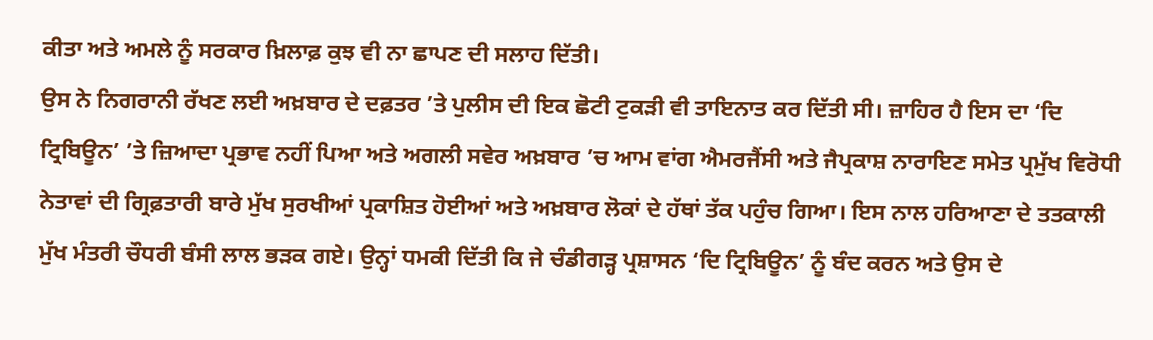ਕੀਤਾ ਅਤੇ ਅਮਲੇ ਨੂੰ ਸਰਕਾਰ ਖ਼ਿਲਾਫ਼ ਕੁਝ ਵੀ ਨਾ ਛਾਪਣ ਦੀ ਸਲਾਹ ਦਿੱਤੀ।
ਉਸ ਨੇ ਨਿਗਰਾਨੀ ਰੱਖਣ ਲਈ ਅਖ਼ਬਾਰ ਦੇ ਦਫ਼ਤਰ ’ਤੇ ਪੁਲੀਸ ਦੀ ਇਕ ਛੋਟੀ ਟੁਕੜੀ ਵੀ ਤਾਇਨਾਤ ਕਰ ਦਿੱਤੀ ਸੀ। ਜ਼ਾਹਿਰ ਹੈ ਇਸ ਦਾ ‘ਦਿ ਟ੍ਰਿਬਿਊਨ’ ’ਤੇ ਜ਼ਿਆਦਾ ਪ੍ਰਭਾਵ ਨਹੀਂ ਪਿਆ ਅਤੇ ਅਗਲੀ ਸਵੇਰ ਅਖ਼ਬਾਰ ’ਚ ਆਮ ਵਾਂਗ ਐਮਰਜੈਂਸੀ ਅਤੇ ਜੈਪ੍ਰਕਾਸ਼ ਨਾਰਾਇਣ ਸਮੇਤ ਪ੍ਰਮੁੱਖ ਵਿਰੋਧੀ ਨੇਤਾਵਾਂ ਦੀ ਗ੍ਰਿਫ਼ਤਾਰੀ ਬਾਰੇ ਮੁੱਖ ਸੁਰਖੀਆਂ ਪ੍ਰਕਾਸ਼ਿਤ ਹੋਈਆਂ ਅਤੇ ਅਖ਼ਬਾਰ ਲੋਕਾਂ ਦੇ ਹੱਥਾਂ ਤੱਕ ਪਹੁੰਚ ਗਿਆ। ਇਸ ਨਾਲ ਹਰਿਆਣਾ ਦੇ ਤਤਕਾਲੀ ਮੁੱਖ ਮੰਤਰੀ ਚੌਧਰੀ ਬੰਸੀ ਲਾਲ ਭੜਕ ਗਏ। ਉਨ੍ਹਾਂ ਧਮਕੀ ਦਿੱਤੀ ਕਿ ਜੇ ਚੰਡੀਗੜ੍ਹ ਪ੍ਰਸ਼ਾਸਨ ‘ਦਿ ਟ੍ਰਿਬਿਊਨ’ ਨੂੰ ਬੰਦ ਕਰਨ ਅਤੇ ਉਸ ਦੇ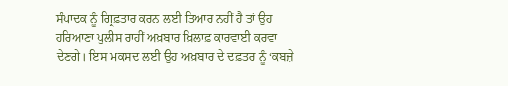ਸੰਪਾਦਕ ਨੂੰ ਗ੍ਰਿਫ਼ਤਾਰ ਕਰਨ ਲਈ ਤਿਆਰ ਨਹੀਂ ਹੈ ਤਾਂ ਉਹ ਹਰਿਆਣਾ ਪੁਲੀਸ ਰਾਹੀਂ ਅਖ਼ਬਾਰ ਖ਼ਿਲਾਫ਼ ਕਾਰਵਾਈ ਕਰਵਾ ਦੇਣਗੇ। ਇਸ ਮਕਸਦ ਲਈ ਉਹ ਅਖ਼ਬਾਰ ਦੇ ਦਫ਼ਤਰ ਨੂੰ ‘ਕਬਜ਼ੇ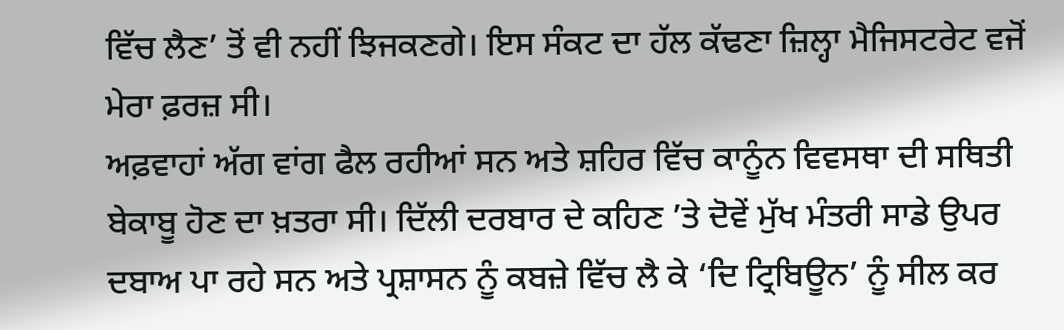ਵਿੱਚ ਲੈਣ’ ਤੋਂ ਵੀ ਨਹੀਂ ਝਿਜਕਣਗੇ। ਇਸ ਸੰਕਟ ਦਾ ਹੱਲ ਕੱਢਣਾ ਜ਼ਿਲ੍ਹਾ ਮੈਜਿਸਟਰੇਟ ਵਜੋਂ ਮੇਰਾ ਫ਼ਰਜ਼ ਸੀ।
ਅਫ਼ਵਾਹਾਂ ਅੱਗ ਵਾਂਗ ਫੈਲ ਰਹੀਆਂ ਸਨ ਅਤੇ ਸ਼ਹਿਰ ਵਿੱਚ ਕਾਨੂੰਨ ਵਿਵਸਥਾ ਦੀ ਸਥਿਤੀ ਬੇਕਾਬੂ ਹੋਣ ਦਾ ਖ਼ਤਰਾ ਸੀ। ਦਿੱਲੀ ਦਰਬਾਰ ਦੇ ਕਹਿਣ ’ਤੇ ਦੋਵੇਂ ਮੁੱਖ ਮੰਤਰੀ ਸਾਡੇ ਉਪਰ ਦਬਾਅ ਪਾ ਰਹੇ ਸਨ ਅਤੇ ਪ੍ਰਸ਼ਾਸਨ ਨੂੰ ਕਬਜ਼ੇ ਵਿੱਚ ਲੈ ਕੇ ‘ਦਿ ਟ੍ਰਿਬਿਊਨ’ ਨੂੰ ਸੀਲ ਕਰ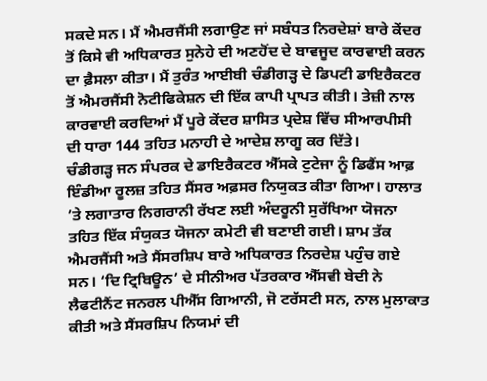ਸਕਦੇ ਸਨ। ਮੈਂ ਐਮਰਜੈਂਸੀ ਲਗਾਉਣ ਜਾਂ ਸਬੰਧਤ ਨਿਰਦੇਸ਼ਾਂ ਬਾਰੇ ਕੇਂਦਰ ਤੋਂ ਕਿਸੇ ਵੀ ਅਧਿਕਾਰਤ ਸੁਨੇਹੇ ਦੀ ਅਣਹੋਂਦ ਦੇ ਬਾਵਜੂਦ ਕਾਰਵਾਈ ਕਰਨ ਦਾ ਫ਼ੈਸਲਾ ਕੀਤਾ। ਮੈਂ ਤੁਰੰਤ ਆਈਬੀ ਚੰਡੀਗੜ੍ਹ ਦੇ ਡਿਪਟੀ ਡਾਇਰੈਕਟਰ ਤੋਂ ਐਮਰਜੈਂਸੀ ਨੋਟੀਫਿਕੇਸ਼ਨ ਦੀ ਇੱਕ ਕਾਪੀ ਪ੍ਰਾਪਤ ਕੀਤੀ। ਤੇਜ਼ੀ ਨਾਲ ਕਾਰਵਾਈ ਕਰਦਿਆਂ ਮੈਂ ਪੂਰੇ ਕੇਂਦਰ ਸ਼ਾਸਿਤ ਪ੍ਰਦੇਸ਼ ਵਿੱਚ ਸੀਆਰਪੀਸੀ ਦੀ ਧਾਰਾ 144 ਤਹਿਤ ਮਨਾਹੀ ਦੇ ਆਦੇਸ਼ ਲਾਗੂ ਕਰ ਦਿੱਤੇ।
ਚੰਡੀਗੜ੍ਹ ਜਨ ਸੰਪਰਕ ਦੇ ਡਾਇਰੈਕਟਰ ਐੱਸਕੇ ਟੁਟੇਜਾ ਨੂੰ ਡਿਫੈਂਸ ਆਫ਼ ਇੰਡੀਆ ਰੂਲਜ਼ ਤਹਿਤ ਸੈਂਸਰ ਅਫ਼ਸਰ ਨਿਯੁਕਤ ਕੀਤਾ ਗਿਆ। ਹਾਲਾਤ ’ਤੇ ਲਗਾਤਾਰ ਨਿਗਰਾਨੀ ਰੱਖਣ ਲਈ ਅੰਦਰੂਨੀ ਸੁਰੱਖਿਆ ਯੋਜਨਾ ਤਹਿਤ ਇੱਕ ਸੰਯੁਕਤ ਯੋਜਨਾ ਕਮੇਟੀ ਵੀ ਬਣਾਈ ਗਈ। ਸ਼ਾਮ ਤੱਕ ਐਮਰਜੈਂਸੀ ਅਤੇ ਸੈਂਸਰਸ਼ਿਪ ਬਾਰੇ ਅਧਿਕਾਰਤ ਨਿਰਦੇਸ਼ ਪਹੁੰਚ ਗਏ ਸਨ। ‘ਦਿ ਟ੍ਰਿਬਿਊਨ’ ਦੇ ਸੀਨੀਅਰ ਪੱਤਰਕਾਰ ਐੱਸਵੀ ਬੇਦੀ ਨੇ ਲੈਫਟੀਨੈਂਟ ਜਨਰਲ ਪੀਐੱਸ ਗਿਆਨੀ, ਜੋ ਟਰੱਸਟੀ ਸਨ, ਨਾਲ ਮੁਲਾਕਾਤ ਕੀਤੀ ਅਤੇ ਸੈਂਸਰਸ਼ਿਪ ਨਿਯਮਾਂ ਦੀ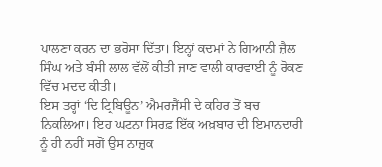ਪਾਲਣਾ ਕਰਨ ਦਾ ਭਰੋਸਾ ਦਿੱਤਾ। ਇਨ੍ਹਾਂ ਕਦਮਾਂ ਨੇ ਗਿਆਨੀ ਜ਼ੈਲ ਸਿੰਘ ਅਤੇ ਬੰਸੀ ਲਾਲ ਵੱਲੋਂ ਕੀਤੀ ਜਾਣ ਵਾਲੀ ਕਾਰਵਾਈ ਨੂੰ ਰੋਕਣ ਵਿੱਚ ਮਦਦ ਕੀਤੀ।
ਇਸ ਤਰ੍ਹਾਂ ‘ਦਿ ਟ੍ਰਿਬਿਊਨ’ ਐਮਰਜੈਂਸੀ ਦੇ ਕਹਿਰ ਤੋਂ ਬਚ ਨਿਕਲਿਆ। ਇਹ ਘਟਨਾ ਸਿਰਫ਼ ਇੱਕ ਅਖ਼ਬਾਰ ਦੀ ਇਮਾਨਦਾਰੀ ਨੂੰ ਹੀ ਨਹੀਂ ਸਗੋਂ ਉਸ ਨਾਜ਼ੁਕ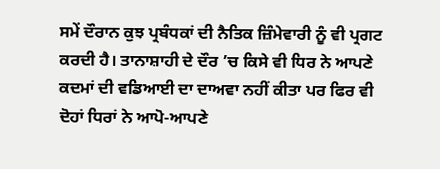ਸਮੇਂ ਦੌਰਾਨ ਕੁਝ ਪ੍ਰਬੰਧਕਾਂ ਦੀ ਨੈਤਿਕ ਜ਼ਿੰਮੇਵਾਰੀ ਨੂੰ ਵੀ ਪ੍ਰਗਟ ਕਰਦੀ ਹੈ। ਤਾਨਾਸ਼ਾਹੀ ਦੇ ਦੌਰ ’ਚ ਕਿਸੇ ਵੀ ਧਿਰ ਨੇ ਆਪਣੇ ਕਦਮਾਂ ਦੀ ਵਡਿਆਈ ਦਾ ਦਾਅਵਾ ਨਹੀਂ ਕੀਤਾ ਪਰ ਫਿਰ ਵੀ ਦੋਹਾਂ ਧਿਰਾਂ ਨੇ ਆਪੋ-ਆਪਣੇ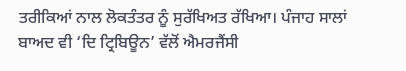ਤਰੀਕਿਆਂ ਨਾਲ ਲੋਕਤੰਤਰ ਨੂੰ ਸੁਰੱਖਿਅਤ ਰੱਖਿਆ। ਪੰਜਾਹ ਸਾਲਾਂ ਬਾਅਦ ਵੀ ‘ਦਿ ਟ੍ਰਿਬਿਊਨ’ ਵੱਲੋਂ ਐਮਰਜੈਂਸੀ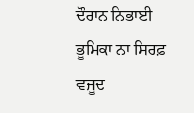ਦੌਰਾਨ ਨਿਭਾਈ ਭੂਮਿਕਾ ਨਾ ਸਿਰਫ਼ ਵਜੂਦ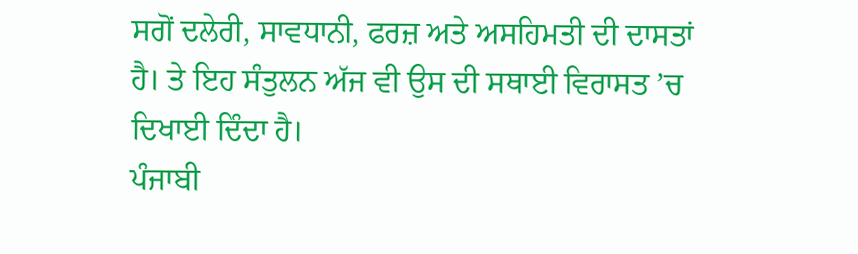ਸਗੋਂ ਦਲੇਰੀ, ਸਾਵਧਾਨੀ, ਫਰਜ਼ ਅਤੇ ਅਸਹਿਮਤੀ ਦੀ ਦਾਸਤਾਂ ਹੈ। ਤੇ ਇਹ ਸੰਤੁਲਨ ਅੱਜ ਵੀ ਉਸ ਦੀ ਸਥਾਈ ਵਿਰਾਸਤ ’ਚ ਦਿਖਾਈ ਦਿੰਦਾ ਹੈ।
ਪੰਜਾਬੀ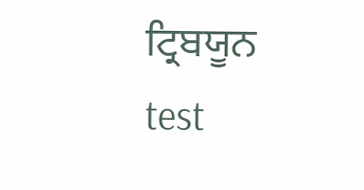ਟ੍ਰਿਬਯੂਨ
test